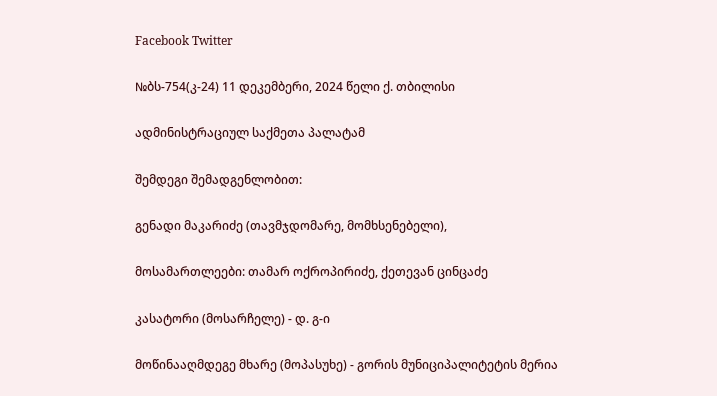Facebook Twitter

№ბს-754(კ-24) 11 დეკემბერი, 2024 წელი ქ. თბილისი

ადმინისტრაციულ საქმეთა პალატამ

შემდეგი შემადგენლობით:

გენადი მაკარიძე (თავმჯდომარე, მომხსენებელი),

მოსამართლეები: თამარ ოქროპირიძე, ქეთევან ცინცაძე

კასატორი (მოსარჩელე) - დ. გ-ი

მოწინააღმდეგე მხარე (მოპასუხე) - გორის მუნიციპალიტეტის მერია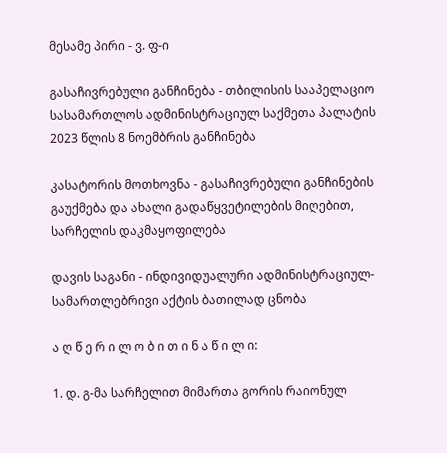მესამე პირი - ვ. ფ-ი

გასაჩივრებული განჩინება - თბილისის სააპელაციო სასამართლოს ადმინისტრაციულ საქმეთა პალატის 2023 წლის 8 ნოემბრის განჩინება

კასატორის მოთხოვნა - გასაჩივრებული განჩინების გაუქმება და ახალი გადაწყვეტილების მიღებით, სარჩელის დაკმაყოფილება

დავის საგანი - ინდივიდუალური ადმინისტრაციულ-სამართლებრივი აქტის ბათილად ცნობა

ა ღ წ ე რ ი ლ ო ბ ი თ ი ნ ა წ ი ლ ი:

1. დ. გ-მა სარჩელით მიმართა გორის რაიონულ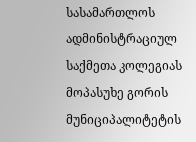სასამართლოს ადმინისტრაციულ საქმეთა კოლეგიას მოპასუხე გორის მუნიციპალიტეტის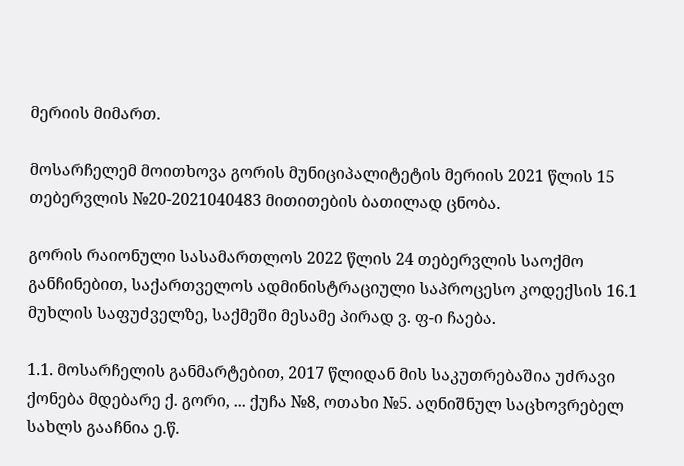მერიის მიმართ.

მოსარჩელემ მოითხოვა გორის მუნიციპალიტეტის მერიის 2021 წლის 15 თებერვლის №20-2021040483 მითითების ბათილად ცნობა.

გორის რაიონული სასამართლოს 2022 წლის 24 თებერვლის საოქმო განჩინებით, საქართველოს ადმინისტრაციული საპროცესო კოდექსის 16.1 მუხლის საფუძველზე, საქმეში მესამე პირად ვ. ფ-ი ჩაება.

1.1. მოსარჩელის განმარტებით, 2017 წლიდან მის საკუთრებაშია უძრავი ქონება მდებარე ქ. გორი, ... ქუჩა №8, ოთახი №5. აღნიშნულ საცხოვრებელ სახლს გააჩნია ე.წ.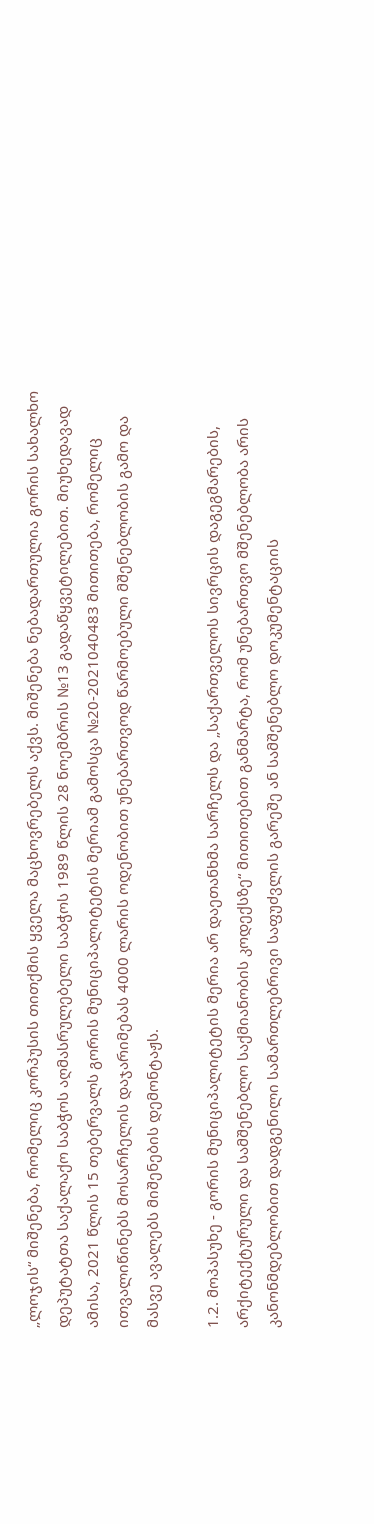„ლოჯის“ მიშენება, რომელიც კორპუსის თითქმის ყველა მაცხოვრებელს აქვს. მიშენება ნებადართულია გორის სახალხო დეპუტატთა საქალაქო საბჭოს აღმასრულებელი საბჭოს 1989 წლის 28 ნოემბრის №13 გადაწყვეტილებით. მიუხედავად ამისა, 2021 წლის 15 თებერვალს გორის მუნიციპალიტეტის მერიამ გამოსცა №20-2021040483 მითითება, რომელიც ითვალიწინებს მოსარჩელის დაჯარიმებას 4000 ლარის ოდენობით უნებართვოდ წარმოებული მშენებლობის გამო და მასვე ავალებს მიშენების დემონტაჟს.

1.2. მოპასუხე - გორის მუნიციპალიტეტის მერია არ დაეთანხმა სარჩელს და „საქართველოს სივრცის დაგეგმარების, არქიტექტურული და სამშენებლო საქმიანობის კოდექსზე“ მითითებით განმარტა, რომ უნებართვო მშენებლობა არის კანონმდებლობით დადგენილი სამართლებრივი საფუძვლის გარეშე ან სამშენებლო დოკუმენტაციის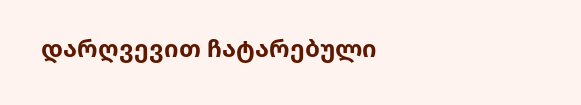დარღვევით ჩატარებული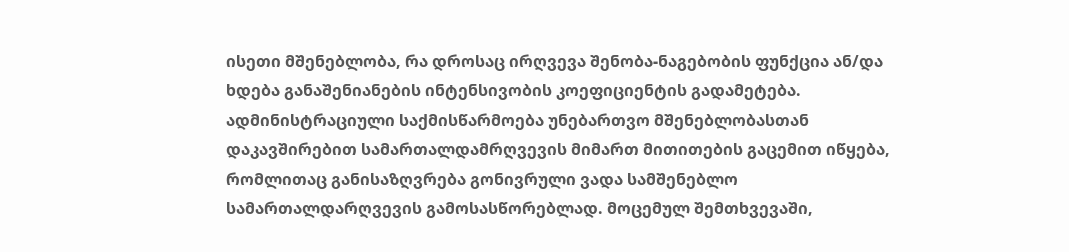ისეთი მშენებლობა, რა დროსაც ირღვევა შენობა-ნაგებობის ფუნქცია ან/და ხდება განაშენიანების ინტენსივობის კოეფიციენტის გადამეტება. ადმინისტრაციული საქმისწარმოება უნებართვო მშენებლობასთან დაკავშირებით სამართალდამრღვევის მიმართ მითითების გაცემით იწყება, რომლითაც განისაზღვრება გონივრული ვადა სამშენებლო სამართალდარღვევის გამოსასწორებლად. მოცემულ შემთხვევაში,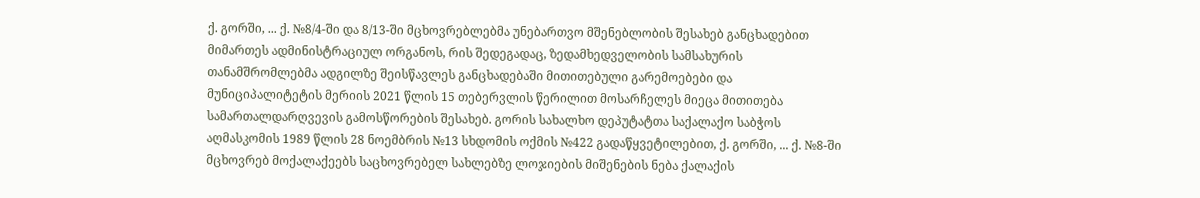ქ. გორში, ... ქ. №8/4-ში და 8/13-ში მცხოვრებლებმა უნებართვო მშენებლობის შესახებ განცხადებით მიმართეს ადმინისტრაციულ ორგანოს, რის შედეგადაც, ზედამხედველობის სამსახურის თანამშრომლებმა ადგილზე შეისწავლეს განცხადებაში მითითებული გარემოებები და მუნიციპალიტეტის მერიის 2021 წლის 15 თებერვლის წერილით მოსარჩელეს მიეცა მითითება სამართალდარღვევის გამოსწორების შესახებ. გორის სახალხო დეპუტატთა საქალაქო საბჭოს აღმასკომის 1989 წლის 28 ნოემბრის №13 სხდომის ოქმის №422 გადაწყვეტილებით, ქ. გორში, ... ქ. №8-ში მცხოვრებ მოქალაქეებს საცხოვრებელ სახლებზე ლოჯიების მიშენების ნება ქალაქის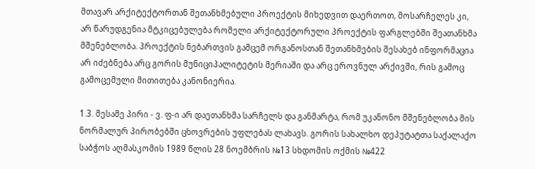მთავარ არქიტექტორთან შეთანხმებული პროექტის მიხედვით დაერთოთ, მოსარჩელეს კი, არ წარუდგენია მტკიცებულება რომელი არქიტექტორული პროექტის ფარგლებში შეათანხმა მშენებლობა. პროექტის ნებართვის გამცემ ორგანოსთან შეთანხმების შესახებ ინფორმაცია არ იძებნება არც გორის მუნიციპალიტეტის მერიაში და არც ეროვნულ არქივში, რის გამოც გამოცემული მითითება კანონიერია.

1.3. მესამე პირი - ვ. ფ-ი არ დაეთანხმა სარჩელს და განმარტა, რომ უკანონო მშენებლობა მის ნორმალურ პირობებში ცხოვრების უფლებას ლახავს. გორის სახალხო დეპუტატთა საქალაქო საბჭოს აღმასკომის 1989 წლის 28 ნოემბრის №13 სხდომის ოქმის №422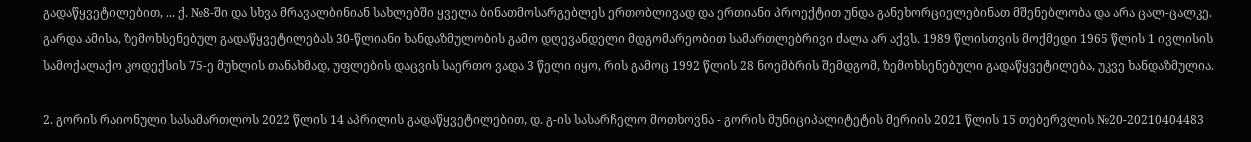გადაწყვეტილებით, ... ქ. №8-ში და სხვა მრავალბინიან სახლებში ყველა ბინათმოსარგებლეს ერთობლივად და ერთიანი პროექტით უნდა განეხორციელებინათ მშენებლობა და არა ცალ-ცალკე. გარდა ამისა, ზემოხსენებულ გადაწყვეტილებას 30-წლიანი ხანდაზმულობის გამო დღევანდელი მდგომარეობით სამართლებრივი ძალა არ აქვს. 1989 წლისთვის მოქმედი 1965 წლის 1 ივლისის სამოქალაქო კოდექსის 75-ე მუხლის თანახმად, უფლების დაცვის საერთო ვადა 3 წელი იყო, რის გამოც 1992 წლის 28 ნოემბრის შემდგომ, ზემოხსენებული გადაწყვეტილება, უკვე ხანდაზმულია.

2. გორის რაიონული სასამართლოს 2022 წლის 14 აპრილის გადაწყვეტილებით, დ. გ-ის სასარჩელო მოთხოვნა - გორის მუნიციპალიტეტის მერიის 2021 წლის 15 თებერვლის №20-20210404483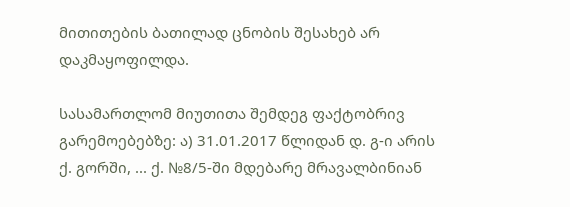მითითების ბათილად ცნობის შესახებ არ დაკმაყოფილდა.

სასამართლომ მიუთითა შემდეგ ფაქტობრივ გარემოებებზე: ა) 31.01.2017 წლიდან დ. გ-ი არის ქ. გორში, ... ქ. №8/5-ში მდებარე მრავალბინიან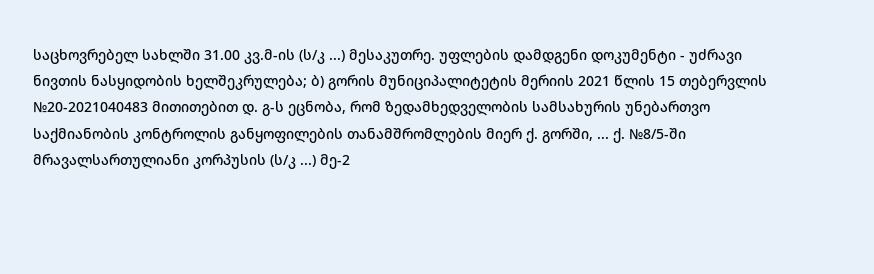საცხოვრებელ სახლში 31.00 კვ.მ-ის (ს/კ ...) მესაკუთრე. უფლების დამდგენი დოკუმენტი - უძრავი ნივთის ნასყიდობის ხელშეკრულება; ბ) გორის მუნიციპალიტეტის მერიის 2021 წლის 15 თებერვლის №20-2021040483 მითითებით დ. გ-ს ეცნობა, რომ ზედამხედველობის სამსახურის უნებართვო საქმიანობის კონტროლის განყოფილების თანამშრომლების მიერ ქ. გორში, ... ქ. №8/5-ში მრავალსართულიანი კორპუსის (ს/კ ...) მე-2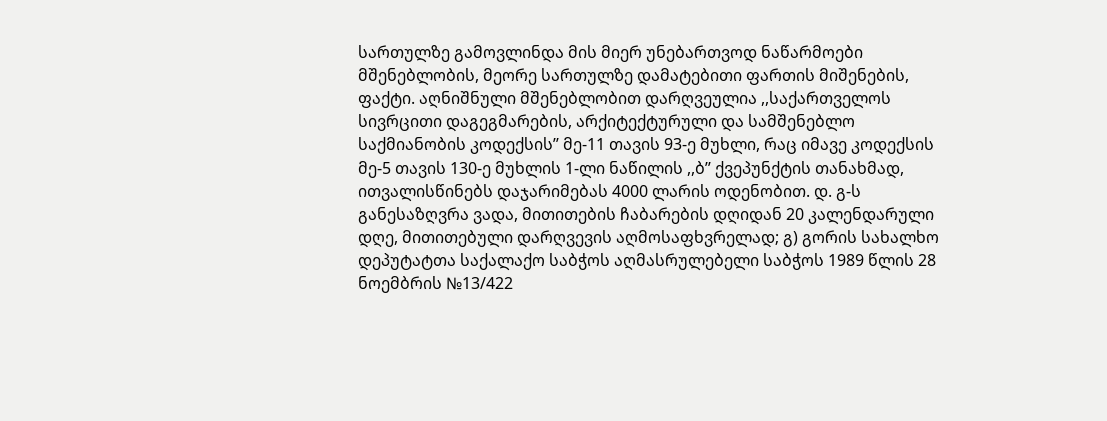სართულზე გამოვლინდა მის მიერ უნებართვოდ ნაწარმოები მშენებლობის, მეორე სართულზე დამატებითი ფართის მიშენების, ფაქტი. აღნიშნული მშენებლობით დარღვეულია ,,საქართველოს სივრცითი დაგეგმარების, არქიტექტურული და სამშენებლო საქმიანობის კოდექსის’’ მე-11 თავის 93-ე მუხლი, რაც იმავე კოდექსის მე-5 თავის 130-ე მუხლის 1-ლი ნაწილის ,,ბ’’ ქვეპუნქტის თანახმად, ითვალისწინებს დაჯარიმებას 4000 ლარის ოდენობით. დ. გ-ს განესაზღვრა ვადა, მითითების ჩაბარების დღიდან 20 კალენდარული დღე, მითითებული დარღვევის აღმოსაფხვრელად; გ) გორის სახალხო დეპუტატთა საქალაქო საბჭოს აღმასრულებელი საბჭოს 1989 წლის 28 ნოემბრის №13/422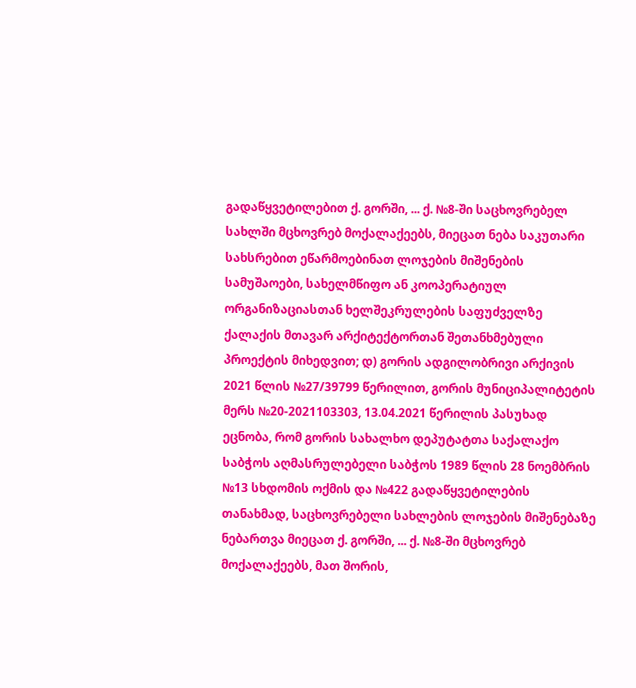გადაწყვეტილებით ქ. გორში, ... ქ. №8-ში საცხოვრებელ სახლში მცხოვრებ მოქალაქეებს, მიეცათ ნება საკუთარი სახსრებით ეწარმოებინათ ლოჯების მიშენების სამუშაოები, სახელმწიფო ან კოოპერატიულ ორგანიზაციასთან ხელშეკრულების საფუძველზე ქალაქის მთავარ არქიტექტორთან შეთანხმებული პროექტის მიხედვით; დ) გორის ადგილობრივი არქივის 2021 წლის №27/39799 წერილით, გორის მუნიციპალიტეტის მერს №20-2021103303, 13.04.2021 წერილის პასუხად ეცნობა, რომ გორის სახალხო დეპუტატთა საქალაქო საბჭოს აღმასრულებელი საბჭოს 1989 წლის 28 ნოემბრის №13 სხდომის ოქმის და №422 გადაწყვეტილების თანახმად, საცხოვრებელი სახლების ლოჯების მიშენებაზე ნებართვა მიეცათ ქ. გორში, ... ქ. №8-ში მცხოვრებ მოქალაქეებს, მათ შორის,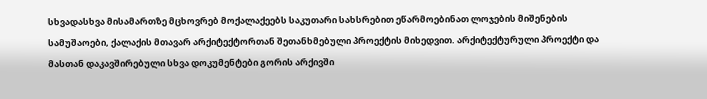სხვადასხვა მისამართზე მცხოვრებ მოქალაქეებს საკუთარი სახსრებით ეწარმოებინათ ლოჯების მიშენების სამუშაოები, ქალაქის მთავარ არქიტექტორთან შეთანხმებული პროექტის მიხედვით. არქიტექტურული პროექტი და მასთან დაკავშირებული სხვა დოკუმენტები გორის არქივში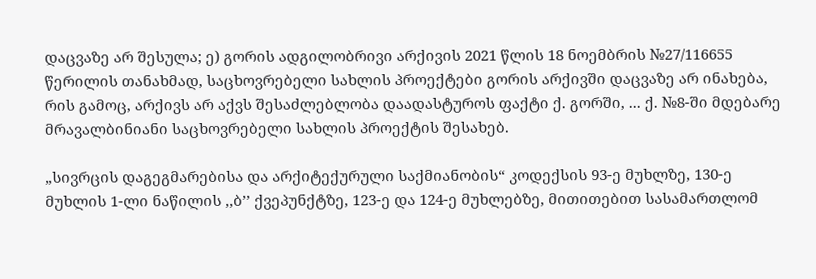დაცვაზე არ შესულა; ე) გორის ადგილობრივი არქივის 2021 წლის 18 ნოემბრის №27/116655 წერილის თანახმად, საცხოვრებელი სახლის პროექტები გორის არქივში დაცვაზე არ ინახება, რის გამოც, არქივს არ აქვს შესაძლებლობა დაადასტუროს ფაქტი ქ. გორში, ... ქ. №8-ში მდებარე მრავალბინიანი საცხოვრებელი სახლის პროექტის შესახებ.

„სივრცის დაგეგმარებისა და არქიტექურული საქმიანობის“ კოდექსის 93-ე მუხლზე, 130-ე მუხლის 1-ლი ნაწილის ,,ბ’’ ქვეპუნქტზე, 123-ე და 124-ე მუხლებზე, მითითებით სასამართლომ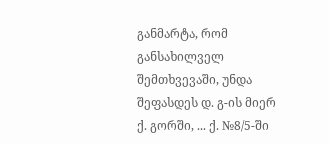განმარტა, რომ განსახილველ შემთხვევაში, უნდა შეფასდეს დ. გ-ის მიერ ქ. გორში, ... ქ. №8/5-ში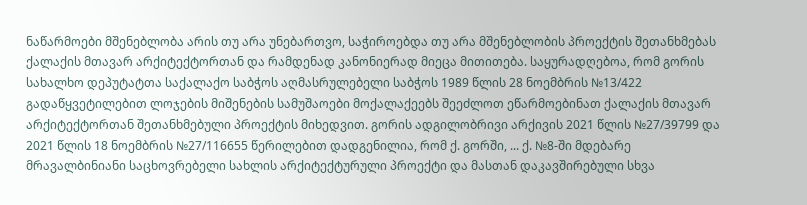ნაწარმოები მშენებლობა არის თუ არა უნებართვო, საჭიროებდა თუ არა მშენებლობის პროექტის შეთანხმებას ქალაქის მთავარ არქიტექტორთან და რამდენად კანონიერად მიეცა მითითება. საყურადღებოა, რომ გორის სახალხო დეპუტატთა საქალაქო საბჭოს აღმასრულებელი საბჭოს 1989 წლის 28 ნოემბრის №13/422 გადაწყვეტილებით ლოჯების მიშენების სამუშაოები მოქალაქეებს შეეძლოთ ეწარმოებინათ ქალაქის მთავარ არქიტექტორთან შეთანხმებული პროექტის მიხედვით. გორის ადგილობრივი არქივის 2021 წლის №27/39799 და 2021 წლის 18 ნოემბრის №27/116655 წერილებით დადგენილია, რომ ქ. გორში, ... ქ. №8-ში მდებარე მრავალბინიანი საცხოვრებელი სახლის არქიტექტურული პროექტი და მასთან დაკავშირებული სხვა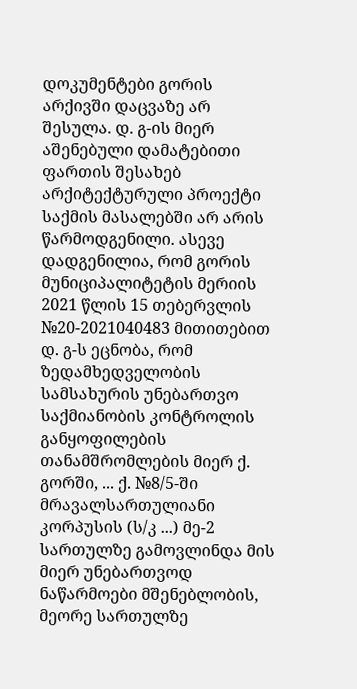დოკუმენტები გორის არქივში დაცვაზე არ შესულა. დ. გ-ის მიერ აშენებული დამატებითი ფართის შესახებ არქიტექტურული პროექტი საქმის მასალებში არ არის წარმოდგენილი. ასევე დადგენილია, რომ გორის მუნიციპალიტეტის მერიის 2021 წლის 15 თებერვლის №20-2021040483 მითითებით დ. გ-ს ეცნობა, რომ ზედამხედველობის სამსახურის უნებართვო საქმიანობის კონტროლის განყოფილების თანამშრომლების მიერ ქ. გორში, ... ქ. №8/5-ში მრავალსართულიანი კორპუსის (ს/კ ...) მე-2 სართულზე გამოვლინდა მის მიერ უნებართვოდ ნაწარმოები მშენებლობის, მეორე სართულზე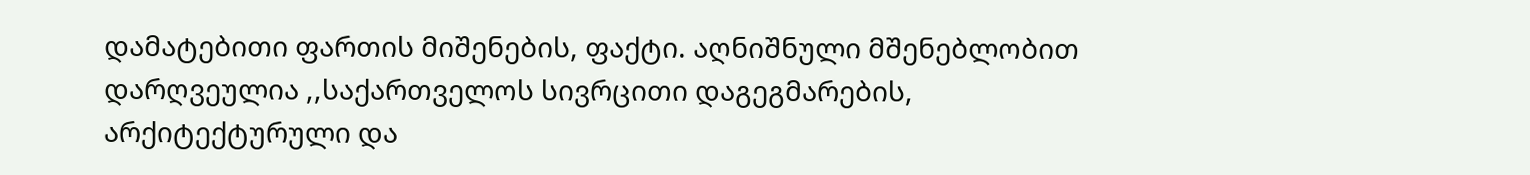დამატებითი ფართის მიშენების, ფაქტი. აღნიშნული მშენებლობით დარღვეულია ,,საქართველოს სივრცითი დაგეგმარების, არქიტექტურული და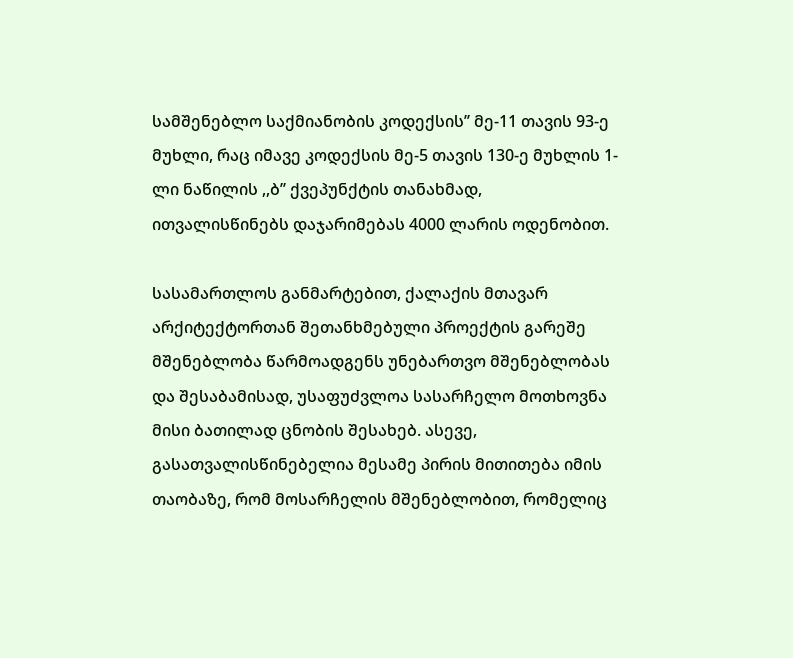სამშენებლო საქმიანობის კოდექსის’’ მე-11 თავის 93-ე მუხლი, რაც იმავე კოდექსის მე-5 თავის 130-ე მუხლის 1-ლი ნაწილის ,,ბ’’ ქვეპუნქტის თანახმად, ითვალისწინებს დაჯარიმებას 4000 ლარის ოდენობით.

სასამართლოს განმარტებით, ქალაქის მთავარ არქიტექტორთან შეთანხმებული პროექტის გარეშე მშენებლობა წარმოადგენს უნებართვო მშენებლობას და შესაბამისად, უსაფუძვლოა სასარჩელო მოთხოვნა მისი ბათილად ცნობის შესახებ. ასევე, გასათვალისწინებელია მესამე პირის მითითება იმის თაობაზე, რომ მოსარჩელის მშენებლობით, რომელიც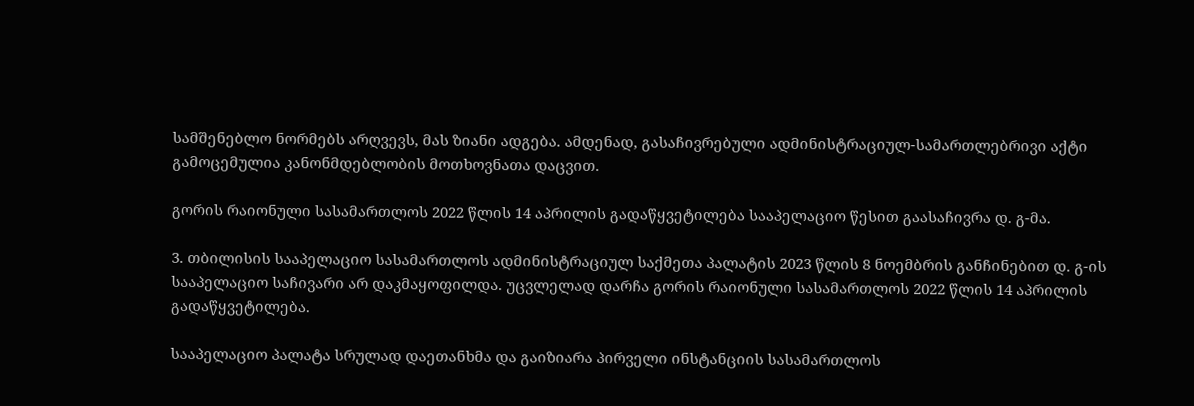სამშენებლო ნორმებს არღვევს, მას ზიანი ადგება. ამდენად, გასაჩივრებული ადმინისტრაციულ-სამართლებრივი აქტი გამოცემულია კანონმდებლობის მოთხოვნათა დაცვით.

გორის რაიონული სასამართლოს 2022 წლის 14 აპრილის გადაწყვეტილება სააპელაციო წესით გაასაჩივრა დ. გ-მა.

3. თბილისის სააპელაციო სასამართლოს ადმინისტრაციულ საქმეთა პალატის 2023 წლის 8 ნოემბრის განჩინებით დ. გ-ის სააპელაციო საჩივარი არ დაკმაყოფილდა. უცვლელად დარჩა გორის რაიონული სასამართლოს 2022 წლის 14 აპრილის გადაწყვეტილება.

სააპელაციო პალატა სრულად დაეთანხმა და გაიზიარა პირველი ინსტანციის სასამართლოს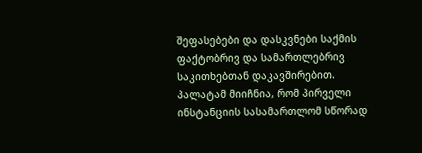შეფასებები და დასკვნები საქმის ფაქტობრივ და სამართლებრივ საკითხებთან დაკავშირებით. პალატამ მიიჩნია, რომ პირველი ინსტანციის სასამართლომ სწორად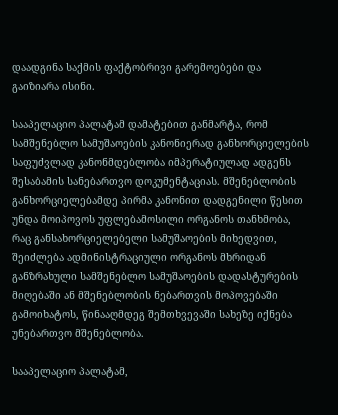დაადგინა საქმის ფაქტობრივი გარემოებები და გაიზიარა ისინი.

სააპელაციო პალატამ დამატებით განმარტა, რომ სამშენებლო სამუშაოების კანონიერად განხორციელების საფუძვლად კანონმდებლობა იმპერატიულად ადგენს შესაბამის სანებართვო დოკუმენტაციას. მშენებლობის განხორციელებამდე პირმა კანონით დადგენილი წესით უნდა მოიპოვოს უფლებამოსილი ორგანოს თანხმობა, რაც განსახორციელებელი სამუშაოების მიხედვით, შეიძლება ადმინისტრაციული ორგანოს მხრიდან განზრახული სამშენებლო სამუშაოების დადასტურების მიღებაში ან მშენებლობის ნებართვის მოპოვებაში გამოიხატოს, წინააღმდეგ შემთხვევაში სახეზე იქნება უნებართვო მშენებლობა.

სააპელაციო პალატამ,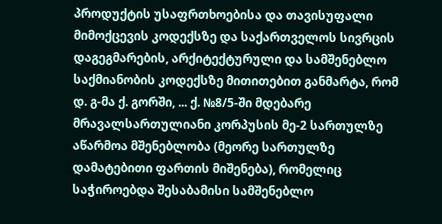პროდუქტის უსაფრთხოებისა და თავისუფალი მიმოქცევის კოდექსზე და საქართველოს სივრცის დაგეგმარების, არქიტექტურული და სამშენებლო საქმიანობის კოდექსზე მითითებით განმარტა, რომ დ. გ-მა ქ. გორში, ... ქ. №8/5-ში მდებარე მრავალსართულიანი კორპუსის მე-2 სართულზე აწარმოა მშენებლობა (მეორე სართულზე დამატებითი ფართის მიშენება), რომელიც საჭიროებდა შესაბამისი სამშენებლო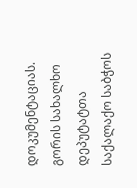დოკუმენტაციას. გორის სახალხო დეპუტატთა საქალაქო საბჭოს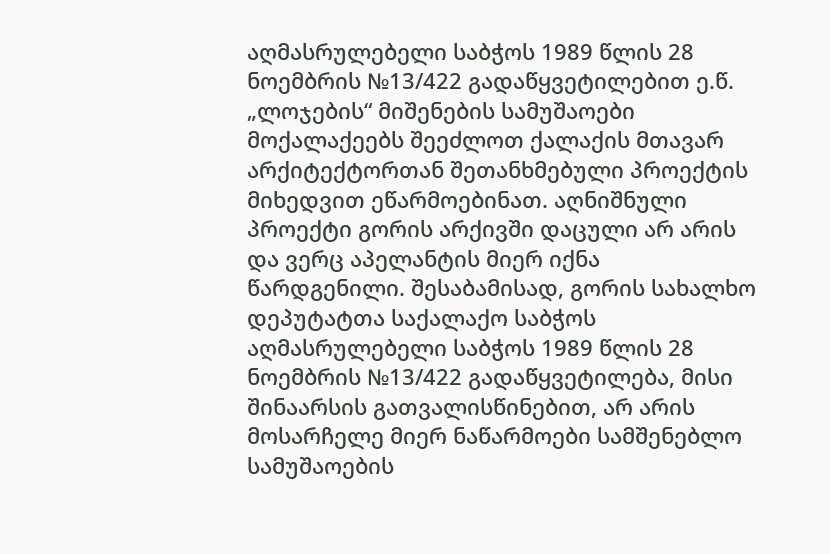აღმასრულებელი საბჭოს 1989 წლის 28 ნოემბრის №13/422 გადაწყვეტილებით ე.წ. „ლოჯების“ მიშენების სამუშაოები მოქალაქეებს შეეძლოთ ქალაქის მთავარ არქიტექტორთან შეთანხმებული პროექტის მიხედვით ეწარმოებინათ. აღნიშნული პროექტი გორის არქივში დაცული არ არის და ვერც აპელანტის მიერ იქნა წარდგენილი. შესაბამისად, გორის სახალხო დეპუტატთა საქალაქო საბჭოს აღმასრულებელი საბჭოს 1989 წლის 28 ნოემბრის №13/422 გადაწყვეტილება, მისი შინაარსის გათვალისწინებით, არ არის მოსარჩელე მიერ ნაწარმოები სამშენებლო სამუშაოების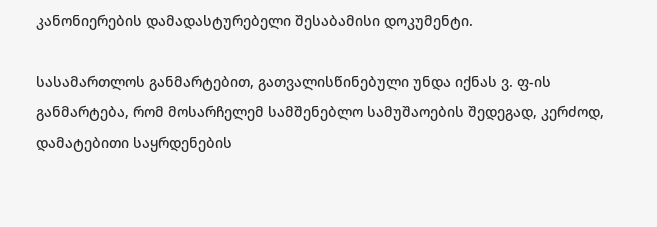კანონიერების დამადასტურებელი შესაბამისი დოკუმენტი.

სასამართლოს განმარტებით, გათვალისწინებული უნდა იქნას ვ. ფ-ის განმარტება, რომ მოსარჩელემ სამშენებლო სამუშაოების შედეგად, კერძოდ, დამატებითი საყრდენების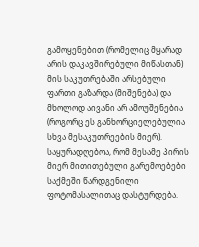გამოყენებით (რომელიც მყარად არის დაკავშირებული მიწასთან) მის საკუთრებაში არსებული ფართი გაზარდა (მიშენება) და მხოლოდ აივანი არ ამოუშენებია (როგორც ეს განხორციელებულია სხვა მესაკუთრეების მიერ). საყურადღებოა, რომ მესამე პირის მიერ მითითებული გარემოებები საქმეში წარდგენილი ფოტომასალითაც დასტურდება.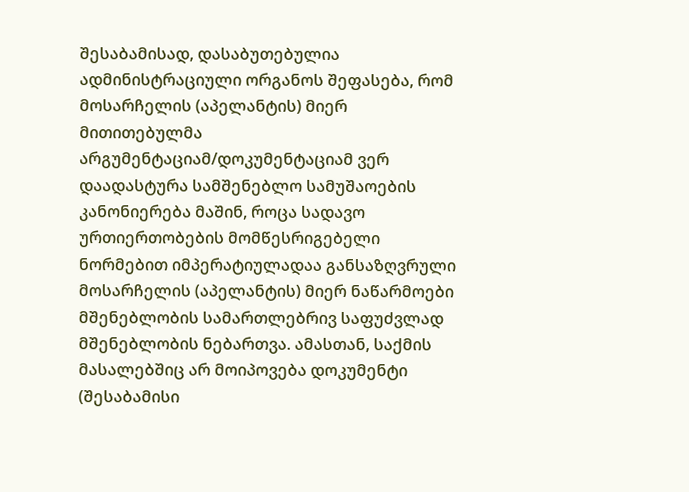შესაბამისად, დასაბუთებულია ადმინისტრაციული ორგანოს შეფასება, რომ მოსარჩელის (აპელანტის) მიერ მითითებულმა არგუმენტაციამ/დოკუმენტაციამ ვერ დაადასტურა სამშენებლო სამუშაოების კანონიერება მაშინ, როცა სადავო ურთიერთობების მომწესრიგებელი ნორმებით იმპერატიულადაა განსაზღვრული მოსარჩელის (აპელანტის) მიერ ნაწარმოები მშენებლობის სამართლებრივ საფუძვლად მშენებლობის ნებართვა. ამასთან, საქმის მასალებშიც არ მოიპოვება დოკუმენტი (შესაბამისი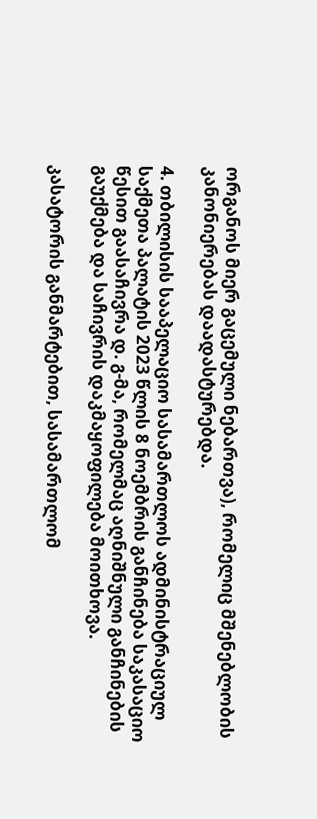ორგანოს მიერ გაცემული ნებართვა), რომელიც მშენებლობის კანონიერებას დაადასტურებდა.

4. თბილისის სააპელაციო სასამართლოს ადმინისტრაციულ საქმეთა პალატის 2023 წლის 8 ნოემბრის განჩინება საკასაციო წესით გაასაჩივრა დ. გ-მა, რომელმაც აღნიშნული განჩინების გაუქმება და საჩივრის დაკმაყოფილება მოითხოვა.

კასატორის განმარტებით, სასამართლომ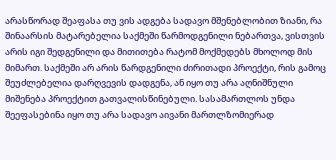არასწორად შეაფასა თუ ვის ადგება სადავო მშენებლობით ზიანი, რა შინაარსის მატარებელია საქმეში წარმოდგენილი ნებართვა, ვისთვის არის იგი შედგენილი და მითითება რატომ მოქმედებს მხოლოდ მის მიმართ. საქმეში არ არის წარდგენილი ძირითადი პროექტი, რის გამოც შეუძლებელია დარღვევის დადგენა, ან იყო თუ არა აღნიშნული მიშენება პროექტით გათვალისწინებული. სასამართლოს უნდა შეეფასებინა იყო თუ არა სადავო აივანი მართლზომიერად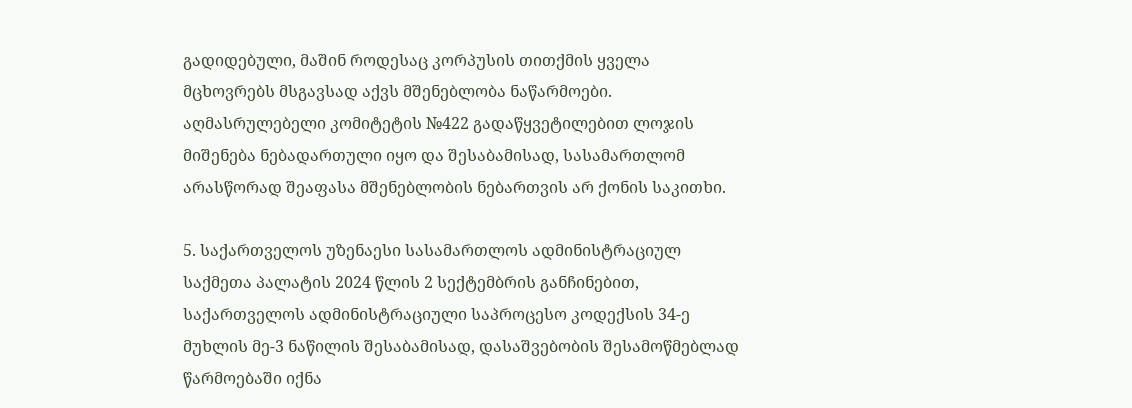გადიდებული, მაშინ როდესაც კორპუსის თითქმის ყველა მცხოვრებს მსგავსად აქვს მშენებლობა ნაწარმოები. აღმასრულებელი კომიტეტის №422 გადაწყვეტილებით ლოჯის მიშენება ნებადართული იყო და შესაბამისად, სასამართლომ არასწორად შეაფასა მშენებლობის ნებართვის არ ქონის საკითხი.

5. საქართველოს უზენაესი სასამართლოს ადმინისტრაციულ საქმეთა პალატის 2024 წლის 2 სექტემბრის განჩინებით, საქართველოს ადმინისტრაციული საპროცესო კოდექსის 34-ე მუხლის მე-3 ნაწილის შესაბამისად, დასაშვებობის შესამოწმებლად წარმოებაში იქნა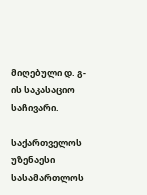მიღებული დ. გ-ის საკასაციო საჩივარი.

საქართველოს უზენაესი სასამართლოს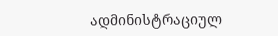ადმინისტრაციულ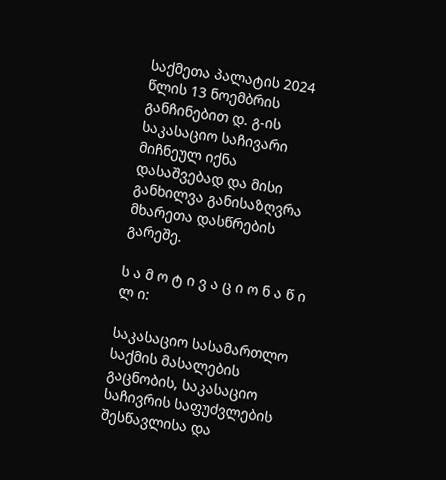საქმეთა პალატის 2024 წლის 13 ნოემბრის განჩინებით დ. გ-ის საკასაციო საჩივარი მიჩნეულ იქნა დასაშვებად და მისი განხილვა განისაზღვრა მხარეთა დასწრების გარეშე.

ს ა მ ო ტ ი ვ ა ც ი ო ნ ა წ ი ლ ი:

საკასაციო სასამართლო საქმის მასალების გაცნობის, საკასაციო საჩივრის საფუძვლების შესწავლისა და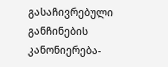გასაჩივრებული განჩინების კანონიერება-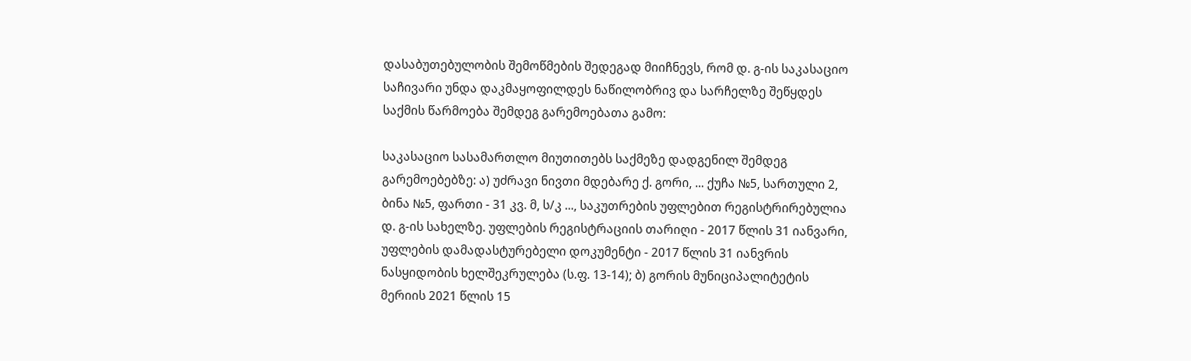დასაბუთებულობის შემოწმების შედეგად მიიჩნევს, რომ დ. გ-ის საკასაციო საჩივარი უნდა დაკმაყოფილდეს ნაწილობრივ და სარჩელზე შეწყდეს საქმის წარმოება შემდეგ გარემოებათა გამო:

საკასაციო სასამართლო მიუთითებს საქმეზე დადგენილ შემდეგ გარემოებებზე: ა) უძრავი ნივთი მდებარე ქ. გორი, ... ქუჩა №5, სართული 2, ბინა №5, ფართი - 31 კვ. მ, ს/კ ..., საკუთრების უფლებით რეგისტრირებულია დ. გ-ის სახელზე. უფლების რეგისტრაციის თარიღი - 2017 წლის 31 იანვარი, უფლების დამადასტურებელი დოკუმენტი - 2017 წლის 31 იანვრის ნასყიდობის ხელშეკრულება (ს.ფ. 13-14); ბ) გორის მუნიციპალიტეტის მერიის 2021 წლის 15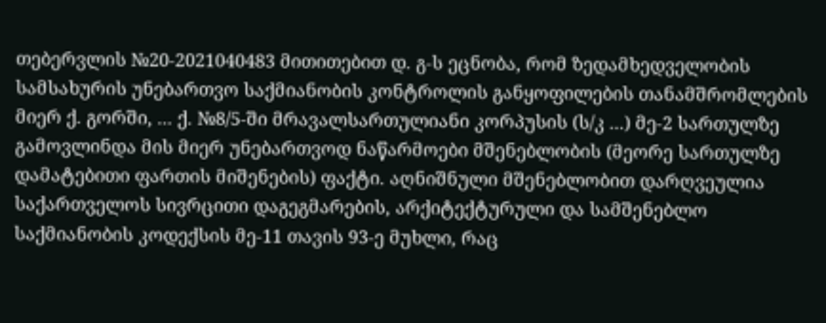თებერვლის №20-2021040483 მითითებით დ. გ-ს ეცნობა, რომ ზედამხედველობის სამსახურის უნებართვო საქმიანობის კონტროლის განყოფილების თანამშრომლების მიერ ქ. გორში, ... ქ. №8/5-ში მრავალსართულიანი კორპუსის (ს/კ ...) მე-2 სართულზე გამოვლინდა მის მიერ უნებართვოდ ნაწარმოები მშენებლობის (მეორე სართულზე დამატებითი ფართის მიშენების) ფაქტი. აღნიშნული მშენებლობით დარღვეულია საქართველოს სივრცითი დაგეგმარების, არქიტექტურული და სამშენებლო საქმიანობის კოდექსის მე-11 თავის 93-ე მუხლი, რაც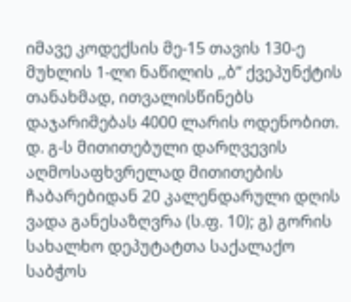იმავე კოდექსის მე-15 თავის 130-ე მუხლის 1-ლი ნაწილის ,,ბ’’ ქვეპუნქტის თანახმად, ითვალისწინებს დაჯარიმებას 4000 ლარის ოდენობით. დ. გ-ს მითითებული დარღვევის აღმოსაფხვრელად მითითების ჩაბარებიდან 20 კალენდარული დღის ვადა განესაზღვრა (ს.ფ. 10); გ) გორის სახალხო დეპუტატთა საქალაქო საბჭოს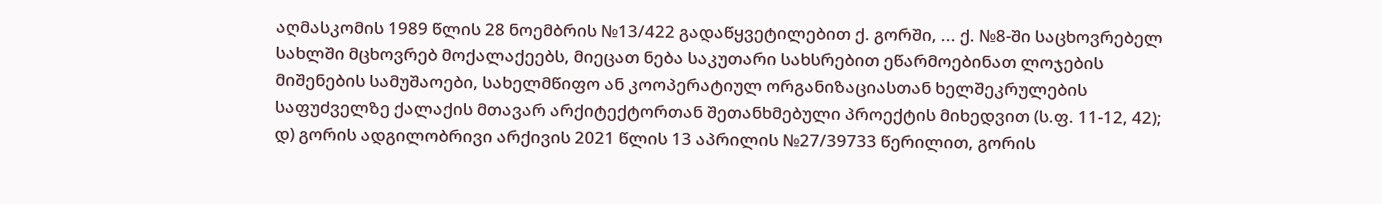აღმასკომის 1989 წლის 28 ნოემბრის №13/422 გადაწყვეტილებით ქ. გორში, ... ქ. №8-ში საცხოვრებელ სახლში მცხოვრებ მოქალაქეებს, მიეცათ ნება საკუთარი სახსრებით ეწარმოებინათ ლოჯების მიშენების სამუშაოები, სახელმწიფო ან კოოპერატიულ ორგანიზაციასთან ხელშეკრულების საფუძველზე ქალაქის მთავარ არქიტექტორთან შეთანხმებული პროექტის მიხედვით (ს.ფ. 11-12, 42); დ) გორის ადგილობრივი არქივის 2021 წლის 13 აპრილის №27/39733 წერილით, გორის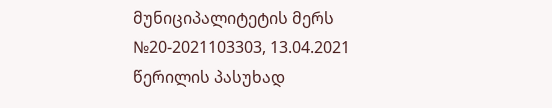მუნიციპალიტეტის მერს №20-2021103303, 13.04.2021 წერილის პასუხად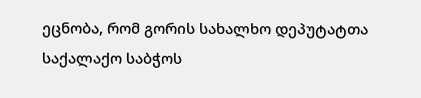ეცნობა, რომ გორის სახალხო დეპუტატთა საქალაქო საბჭოს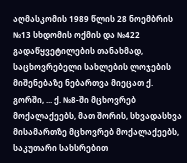აღმასკომის 1989 წლის 28 ნოემბრის №13 სხდომის ოქმის და №422 გადაწყვეტილების თანახმად, საცხოვრებელი სახლების ლოჯების მიშენებაზე ნებართვა მიეცათ ქ. გორში, ... ქ. №8-ში მცხოვრებ მოქალაქეებს, მათ შორის, სხვადასხვა მისამართზე მცხოვრებ მოქალაქეებს, საკუთარი სახსრებით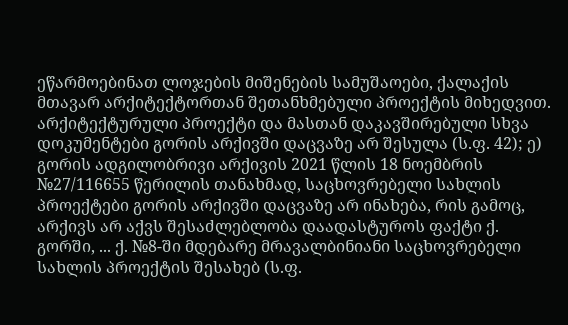ეწარმოებინათ ლოჯების მიშენების სამუშაოები, ქალაქის მთავარ არქიტექტორთან შეთანხმებული პროექტის მიხედვით. არქიტექტურული პროექტი და მასთან დაკავშირებული სხვა დოკუმენტები გორის არქივში დაცვაზე არ შესულა (ს.ფ. 42); ე) გორის ადგილობრივი არქივის 2021 წლის 18 ნოემბრის №27/116655 წერილის თანახმად, საცხოვრებელი სახლის პროექტები გორის არქივში დაცვაზე არ ინახება, რის გამოც, არქივს არ აქვს შესაძლებლობა დაადასტუროს ფაქტი ქ. გორში, ... ქ. №8-ში მდებარე მრავალბინიანი საცხოვრებელი სახლის პროექტის შესახებ (ს.ფ.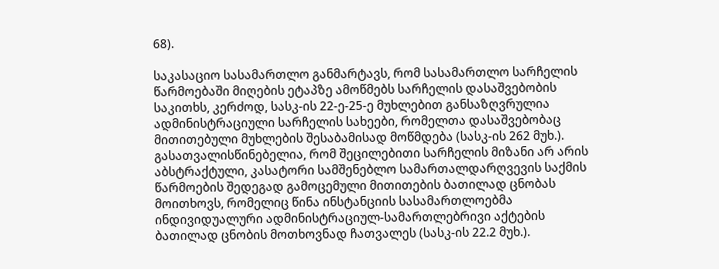68).

საკასაციო სასამართლო განმარტავს, რომ სასამართლო სარჩელის წარმოებაში მიღების ეტაპზე ამოწმებს სარჩელის დასაშვებობის საკითხს, კერძოდ, სასკ-ის 22-ე-25-ე მუხლებით განსაზღვრულია ადმინისტრაციული სარჩელის სახეები, რომელთა დასაშვებობაც მითითებული მუხლების შესაბამისად მოწმდება (სასკ-ის 262 მუხ.). გასათვალისწინებელია, რომ შეცილებითი სარჩელის მიზანი არ არის აბსტრაქტული, კასატორი სამშენებლო სამართალდარღვევის საქმის წარმოების შედეგად გამოცემული მითითების ბათილად ცნობას მოითხოვს, რომელიც წინა ინსტანციის სასამართლოებმა ინდივიდუალური ადმინისტრაციულ-სამართლებრივი აქტების ბათილად ცნობის მოთხოვნად ჩათვალეს (სასკ-ის 22.2 მუხ.).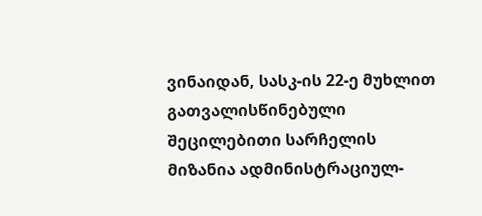ვინაიდან, სასკ-ის 22-ე მუხლით გათვალისწინებული შეცილებითი სარჩელის მიზანია ადმინისტრაციულ-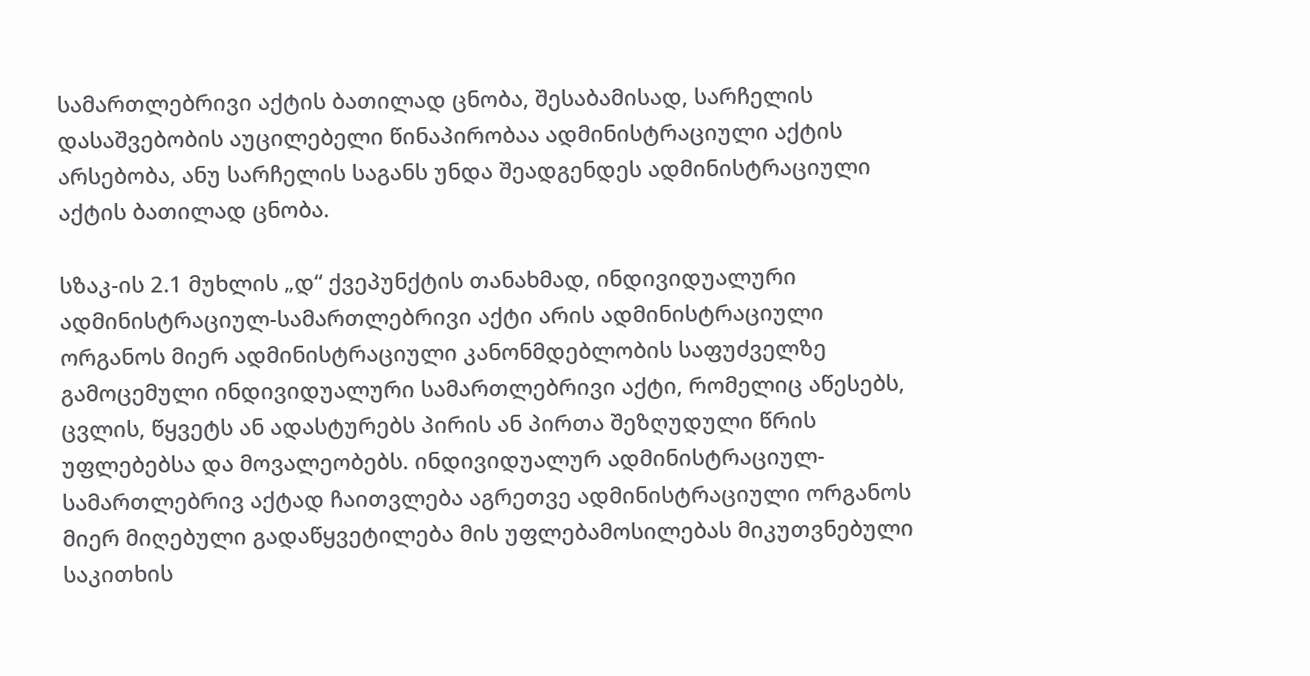სამართლებრივი აქტის ბათილად ცნობა, შესაბამისად, სარჩელის დასაშვებობის აუცილებელი წინაპირობაა ადმინისტრაციული აქტის არსებობა, ანუ სარჩელის საგანს უნდა შეადგენდეს ადმინისტრაციული აქტის ბათილად ცნობა.

სზაკ-ის 2.1 მუხლის „დ“ ქვეპუნქტის თანახმად, ინდივიდუალური ადმინისტრაციულ-სამართლებრივი აქტი არის ადმინისტრაციული ორგანოს მიერ ადმინისტრაციული კანონმდებლობის საფუძველზე გამოცემული ინდივიდუალური სამართლებრივი აქტი, რომელიც აწესებს, ცვლის, წყვეტს ან ადასტურებს პირის ან პირთა შეზღუდული წრის უფლებებსა და მოვალეობებს. ინდივიდუალურ ადმინისტრაციულ-სამართლებრივ აქტად ჩაითვლება აგრეთვე ადმინისტრაციული ორგანოს მიერ მიღებული გადაწყვეტილება მის უფლებამოსილებას მიკუთვნებული საკითხის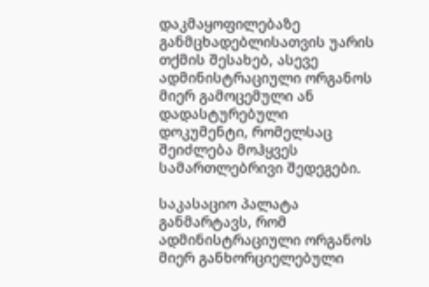დაკმაყოფილებაზე განმცხადებლისათვის უარის თქმის შესახებ, ასევე ადმინისტრაციული ორგანოს მიერ გამოცემული ან დადასტურებული დოკუმენტი, რომელსაც შეიძლება მოჰყვეს სამართლებრივი შედეგები.

საკასაციო პალატა განმარტავს, რომ ადმინისტრაციული ორგანოს მიერ განხორციელებული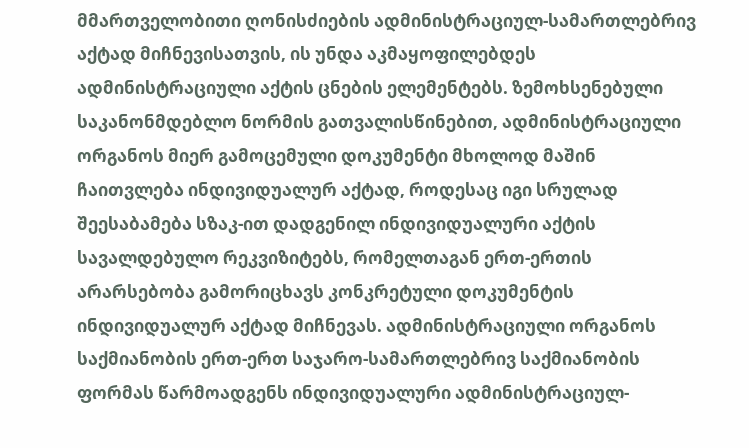მმართველობითი ღონისძიების ადმინისტრაციულ-სამართლებრივ აქტად მიჩნევისათვის, ის უნდა აკმაყოფილებდეს ადმინისტრაციული აქტის ცნების ელემენტებს. ზემოხსენებული საკანონმდებლო ნორმის გათვალისწინებით, ადმინისტრაციული ორგანოს მიერ გამოცემული დოკუმენტი მხოლოდ მაშინ ჩაითვლება ინდივიდუალურ აქტად, როდესაც იგი სრულად შეესაბამება სზაკ-ით დადგენილ ინდივიდუალური აქტის სავალდებულო რეკვიზიტებს, რომელთაგან ერთ-ერთის არარსებობა გამორიცხავს კონკრეტული დოკუმენტის ინდივიდუალურ აქტად მიჩნევას. ადმინისტრაციული ორგანოს საქმიანობის ერთ-ერთ საჯარო-სამართლებრივ საქმიანობის ფორმას წარმოადგენს ინდივიდუალური ადმინისტრაციულ-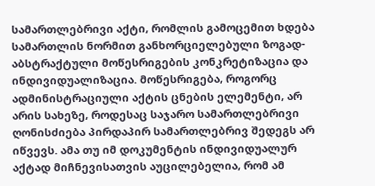სამართლებრივი აქტი, რომლის გამოცემით ხდება სამართლის ნორმით განხორციელებული ზოგად-აბსტრაქტული მოწესრიგების კონკრეტიზაცია და ინდივიდუალიზაცია. მოწესრიგება, როგორც ადმინისტრაციული აქტის ცნების ელემენტი, არ არის სახეზე, როდესაც საჯარო სამართლებრივი ღონისძიება პირდაპირ სამართლებრივ შედეგს არ იწვევს. ამა თუ იმ დოკუმენტის ინდივიდუალურ აქტად მიჩნევისათვის აუცილებელია, რომ ამ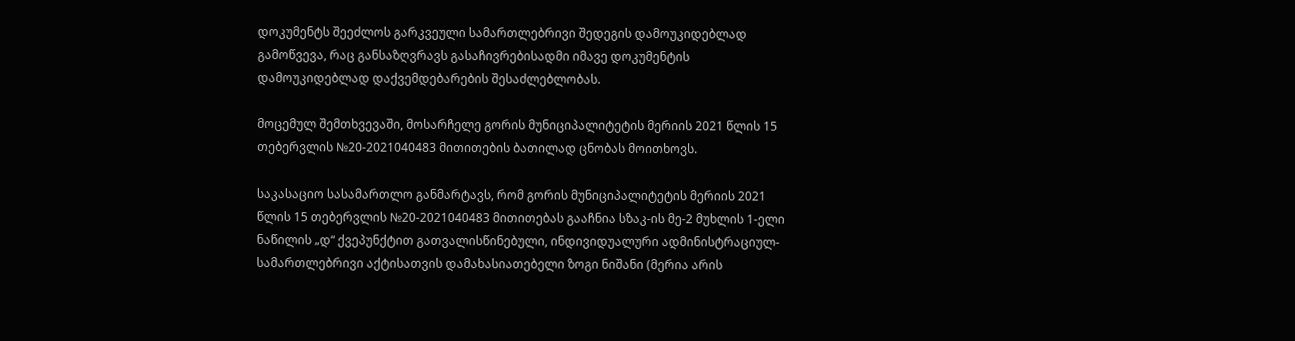დოკუმენტს შეეძლოს გარკვეული სამართლებრივი შედეგის დამოუკიდებლად გამოწვევა, რაც განსაზღვრავს გასაჩივრებისადმი იმავე დოკუმენტის დამოუკიდებლად დაქვემდებარების შესაძლებლობას.

მოცემულ შემთხვევაში, მოსარჩელე გორის მუნიციპალიტეტის მერიის 2021 წლის 15 თებერვლის №20-2021040483 მითითების ბათილად ცნობას მოითხოვს.

საკასაციო სასამართლო განმარტავს, რომ გორის მუნიციპალიტეტის მერიის 2021 წლის 15 თებერვლის №20-2021040483 მითითებას გააჩნია სზაკ-ის მე-2 მუხლის 1-ელი ნაწილის „დ“ ქვეპუნქტით გათვალისწინებული, ინდივიდუალური ადმინისტრაციულ-სამართლებრივი აქტისათვის დამახასიათებელი ზოგი ნიშანი (მერია არის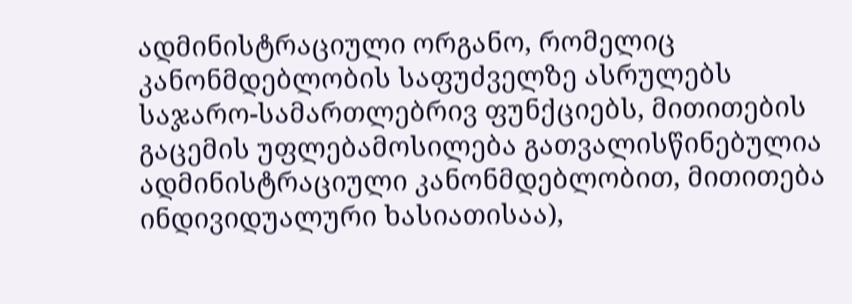ადმინისტრაციული ორგანო, რომელიც კანონმდებლობის საფუძველზე ასრულებს საჯარო-სამართლებრივ ფუნქციებს, მითითების გაცემის უფლებამოსილება გათვალისწინებულია ადმინისტრაციული კანონმდებლობით, მითითება ინდივიდუალური ხასიათისაა),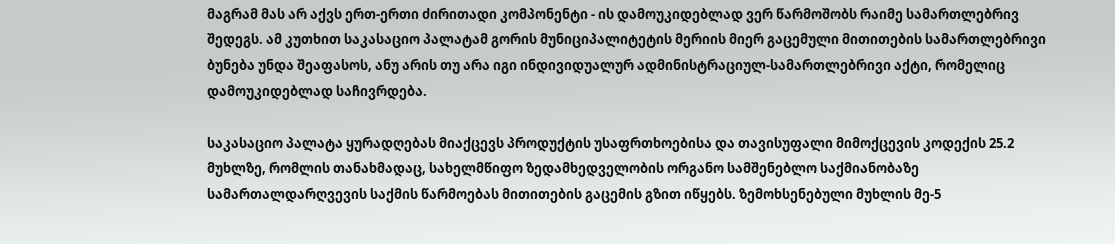მაგრამ მას არ აქვს ერთ-ერთი ძირითადი კომპონენტი - ის დამოუკიდებლად ვერ წარმოშობს რაიმე სამართლებრივ შედეგს. ამ კუთხით საკასაციო პალატამ გორის მუნიციპალიტეტის მერიის მიერ გაცემული მითითების სამართლებრივი ბუნება უნდა შეაფასოს, ანუ არის თუ არა იგი ინდივიდუალურ ადმინისტრაციულ-სამართლებრივი აქტი, რომელიც დამოუკიდებლად საჩივრდება.

საკასაციო პალატა ყურადღებას მიაქცევს პროდუქტის უსაფრთხოებისა და თავისუფალი მიმოქცევის კოდექის 25.2 მუხლზე, რომლის თანახმადაც, სახელმწიფო ზედამხედველობის ორგანო სამშენებლო საქმიანობაზე სამართალდარღვევის საქმის წარმოებას მითითების გაცემის გზით იწყებს. ზემოხსენებული მუხლის მე-5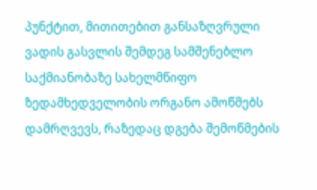პუნქტით, მითითებით განსაზღვრული ვადის გასვლის შემდეგ სამშენებლო საქმიანობაზე სახელმწიფო ზედამხედველობის ორგანო ამოწმებს დამრღვევს, რაზედაც დგება შემოწმების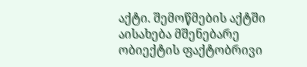აქტი. შემოწმების აქტში აისახება მშენებარე ობიექტის ფაქტობრივი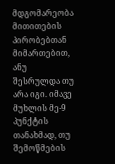მდგომარეობა მითითების პირობებთან მიმართებით, ანუ შესრულდა თუ არა იგი. იმავე მუხლის მე-9 პუნქტის თანახმად, თუ შემოწმების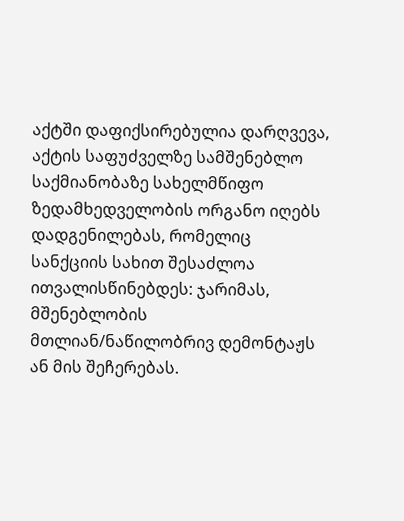აქტში დაფიქსირებულია დარღვევა, აქტის საფუძველზე სამშენებლო საქმიანობაზე სახელმწიფო ზედამხედველობის ორგანო იღებს დადგენილებას, რომელიც სანქციის სახით შესაძლოა ითვალისწინებდეს: ჯარიმას, მშენებლობის მთლიან/ნაწილობრივ დემონტაჟს ან მის შეჩერებას.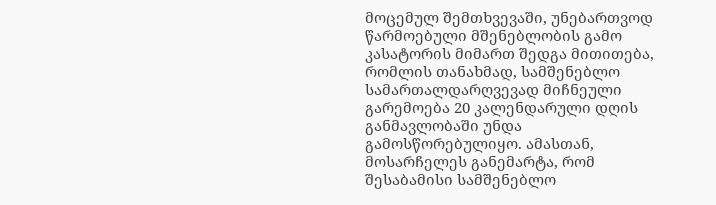მოცემულ შემთხვევაში, უნებართვოდ წარმოებული მშენებლობის გამო კასატორის მიმართ შედგა მითითება, რომლის თანახმად, სამშენებლო სამართალდარღვევად მიჩნეული გარემოება 20 კალენდარული დღის განმავლობაში უნდა გამოსწორებულიყო. ამასთან, მოსარჩელეს განემარტა, რომ შესაბამისი სამშენებლო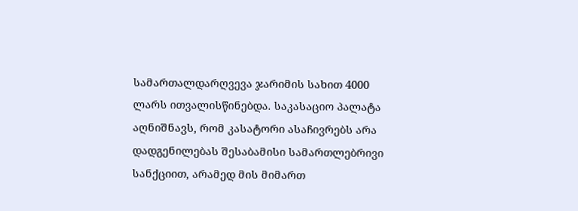სამართალდარღვევა ჯარიმის სახით 4000 ლარს ითვალისწინებდა. საკასაციო პალატა აღნიშნავს, რომ კასატორი ასაჩივრებს არა დადგენილებას შესაბამისი სამართლებრივი სანქციით, არამედ მის მიმართ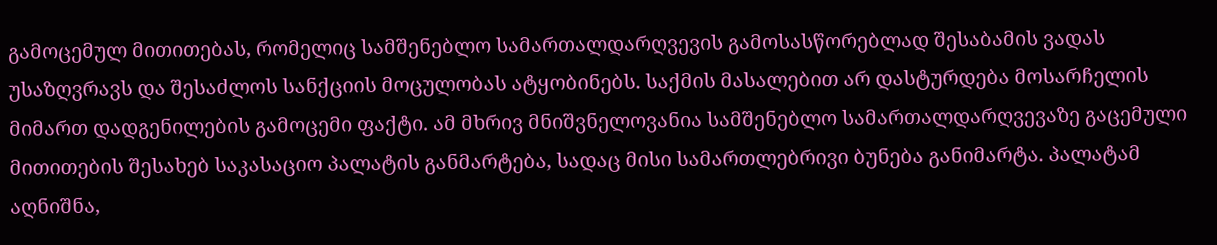გამოცემულ მითითებას, რომელიც სამშენებლო სამართალდარღვევის გამოსასწორებლად შესაბამის ვადას უსაზღვრავს და შესაძლოს სანქციის მოცულობას ატყობინებს. საქმის მასალებით არ დასტურდება მოსარჩელის მიმართ დადგენილების გამოცემი ფაქტი. ამ მხრივ მნიშვნელოვანია სამშენებლო სამართალდარღვევაზე გაცემული მითითების შესახებ საკასაციო პალატის განმარტება, სადაც მისი სამართლებრივი ბუნება განიმარტა. პალატამ აღნიშნა,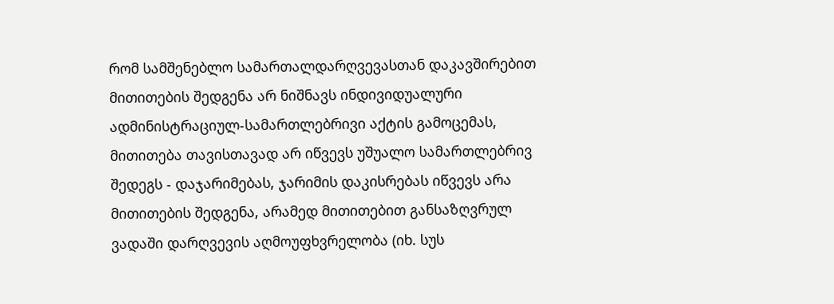რომ სამშენებლო სამართალდარღვევასთან დაკავშირებით მითითების შედგენა არ ნიშნავს ინდივიდუალური ადმინისტრაციულ-სამართლებრივი აქტის გამოცემას, მითითება თავისთავად არ იწვევს უშუალო სამართლებრივ შედეგს - დაჯარიმებას, ჯარიმის დაკისრებას იწვევს არა მითითების შედგენა, არამედ მითითებით განსაზღვრულ ვადაში დარღვევის აღმოუფხვრელობა (იხ. სუს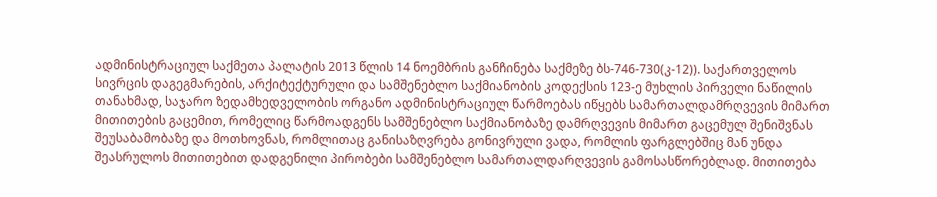ადმინისტრაციულ საქმეთა პალატის 2013 წლის 14 ნოემბრის განჩინება საქმეზე ბს-746-730(კ-12)). საქართველოს სივრცის დაგეგმარების, არქიტექტურული და სამშენებლო საქმიანობის კოდექსის 123-ე მუხლის პირველი ნაწილის თანახმად, საჯარო ზედამხედველობის ორგანო ადმინისტრაციულ წარმოებას იწყებს სამართალდამრღვევის მიმართ მითითების გაცემით, რომელიც წარმოადგენს სამშენებლო საქმიანობაზე დამრღვევის მიმართ გაცემულ შენიშვნას შეუსაბამობაზე და მოთხოვნას, რომლითაც განისაზღვრება გონივრული ვადა, რომლის ფარგლებშიც მან უნდა შეასრულოს მითითებით დადგენილი პირობები სამშენებლო სამართალდარღვევის გამოსასწორებლად. მითითება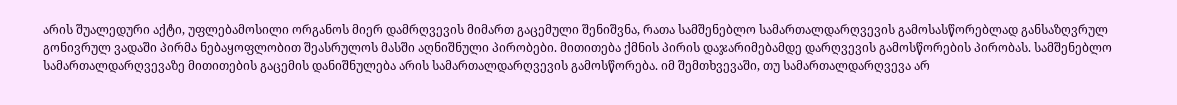არის შუალედური აქტი, უფლებამოსილი ორგანოს მიერ დამრღვევის მიმართ გაცემული შენიშვნა, რათა სამშენებლო სამართალდარღვევის გამოსასწორებლად განსაზღვრულ გონივრულ ვადაში პირმა ნებაყოფლობით შეასრულოს მასში აღნიშნული პირობები. მითითება ქმნის პირის დაჯარიმებამდე დარღვევის გამოსწორების პირობას. სამშენებლო სამართალდარღვევაზე მითითების გაცემის დანიშნულება არის სამართალდარღვევის გამოსწორება. იმ შემთხვევაში, თუ სამართალდარღვევა არ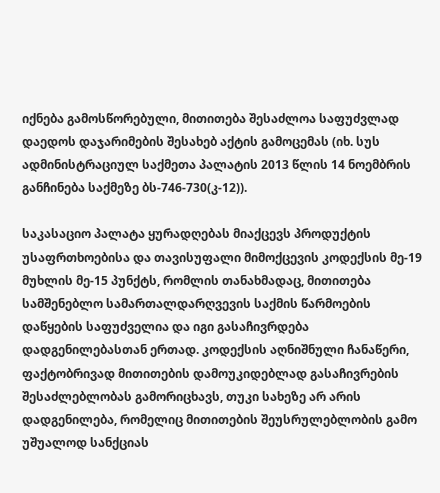იქნება გამოსწორებული, მითითება შესაძლოა საფუძვლად დაედოს დაჯარიმების შესახებ აქტის გამოცემას (იხ. სუს ადმინისტრაციულ საქმეთა პალატის 2013 წლის 14 ნოემბრის განჩინება საქმეზე ბს-746-730(კ-12)).

საკასაციო პალატა ყურადღებას მიაქცევს პროდუქტის უსაფრთხოებისა და თავისუფალი მიმოქცევის კოდექსის მე-19 მუხლის მე-15 პუნქტს, რომლის თანახმადაც, მითითება სამშენებლო სამართალდარღვევის საქმის წარმოების დაწყების საფუძველია და იგი გასაჩივრდება დადგენილებასთან ერთად. კოდექსის აღნიშნული ჩანაწერი, ფაქტობრივად მითითების დამოუკიდებლად გასაჩივრების შესაძლებლობას გამორიცხავს, თუკი სახეზე არ არის დადგენილება, რომელიც მითითების შეუსრულებლობის გამო უშუალოდ სანქციას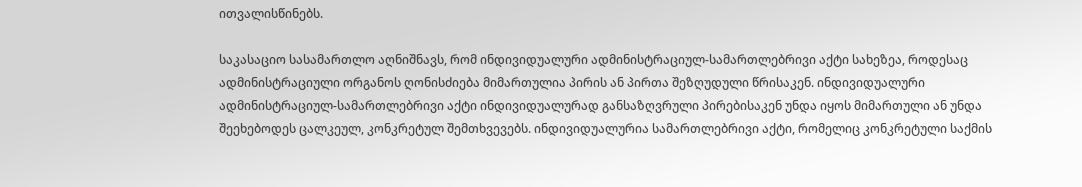ითვალისწინებს.

საკასაციო სასამართლო აღნიშნავს, რომ ინდივიდუალური ადმინისტრაციულ-სამართლებრივი აქტი სახეზეა, როდესაც ადმინისტრაციული ორგანოს ღონისძიება მიმართულია პირის ან პირთა შეზღუდული წრისაკენ. ინდივიდუალური ადმინისტრაციულ-სამართლებრივი აქტი ინდივიდუალურად განსაზღვრული პირებისაკენ უნდა იყოს მიმართული ან უნდა შეეხებოდეს ცალკეულ, კონკრეტულ შემთხვევებს. ინდივიდუალურია სამართლებრივი აქტი, რომელიც კონკრეტული საქმის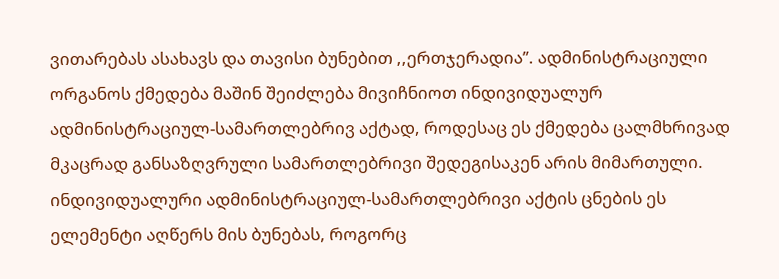ვითარებას ასახავს და თავისი ბუნებით ,,ერთჯერადია’’. ადმინისტრაციული ორგანოს ქმედება მაშინ შეიძლება მივიჩნიოთ ინდივიდუალურ ადმინისტრაციულ-სამართლებრივ აქტად, როდესაც ეს ქმედება ცალმხრივად მკაცრად განსაზღვრული სამართლებრივი შედეგისაკენ არის მიმართული. ინდივიდუალური ადმინისტრაციულ-სამართლებრივი აქტის ცნების ეს ელემენტი აღწერს მის ბუნებას, როგორც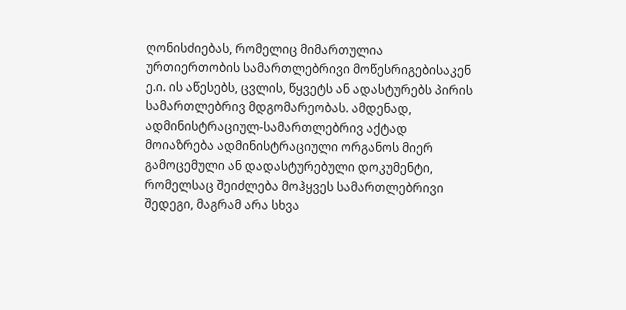ღონისძიებას, რომელიც მიმართულია ურთიერთობის სამართლებრივი მოწესრიგებისაკენ ე.ი. ის აწესებს, ცვლის, წყვეტს ან ადასტურებს პირის სამართლებრივ მდგომარეობას. ამდენად, ადმინისტრაციულ-სამართლებრივ აქტად მოიაზრება ადმინისტრაციული ორგანოს მიერ გამოცემული ან დადასტურებული დოკუმენტი, რომელსაც შეიძლება მოჰყვეს სამართლებრივი შედეგი, მაგრამ არა სხვა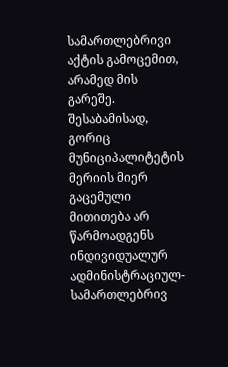სამართლებრივი აქტის გამოცემით, არამედ მის გარეშე. შესაბამისად, გორიც მუნიციპალიტეტის მერიის მიერ გაცემული მითითება არ წარმოადგენს ინდივიდუალურ ადმინისტრაციულ-სამართლებრივ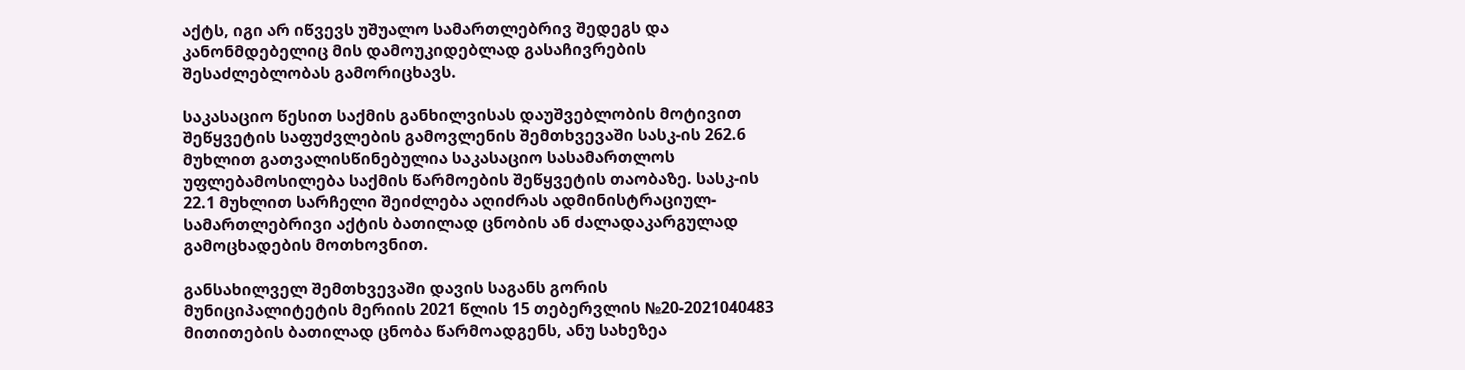აქტს, იგი არ იწვევს უშუალო სამართლებრივ შედეგს და კანონმდებელიც მის დამოუკიდებლად გასაჩივრების შესაძლებლობას გამორიცხავს.

საკასაციო წესით საქმის განხილვისას დაუშვებლობის მოტივით შეწყვეტის საფუძვლების გამოვლენის შემთხვევაში სასკ-ის 262.6 მუხლით გათვალისწინებულია საკასაციო სასამართლოს უფლებამოსილება საქმის წარმოების შეწყვეტის თაობაზე. სასკ-ის 22.1 მუხლით სარჩელი შეიძლება აღიძრას ადმინისტრაციულ-სამართლებრივი აქტის ბათილად ცნობის ან ძალადაკარგულად გამოცხადების მოთხოვნით.

განსახილველ შემთხვევაში დავის საგანს გორის მუნიციპალიტეტის მერიის 2021 წლის 15 თებერვლის №20-2021040483 მითითების ბათილად ცნობა წარმოადგენს, ანუ სახეზეა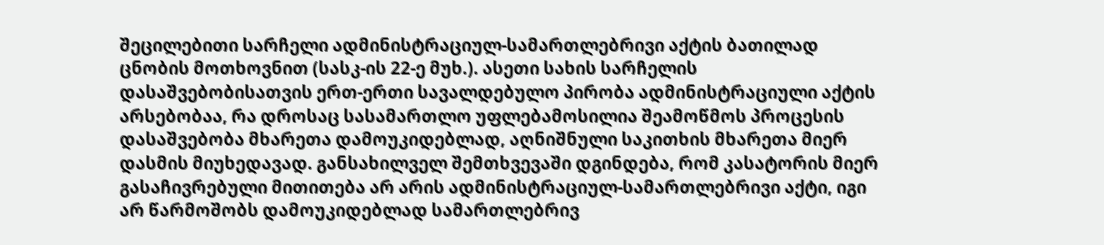შეცილებითი სარჩელი ადმინისტრაციულ-სამართლებრივი აქტის ბათილად ცნობის მოთხოვნით (სასკ-ის 22-ე მუხ.). ასეთი სახის სარჩელის დასაშვებობისათვის ერთ-ერთი სავალდებულო პირობა ადმინისტრაციული აქტის არსებობაა, რა დროსაც სასამართლო უფლებამოსილია შეამოწმოს პროცესის დასაშვებობა მხარეთა დამოუკიდებლად, აღნიშნული საკითხის მხარეთა მიერ დასმის მიუხედავად. განსახილველ შემთხვევაში დგინდება, რომ კასატორის მიერ გასაჩივრებული მითითება არ არის ადმინისტრაციულ-სამართლებრივი აქტი, იგი არ წარმოშობს დამოუკიდებლად სამართლებრივ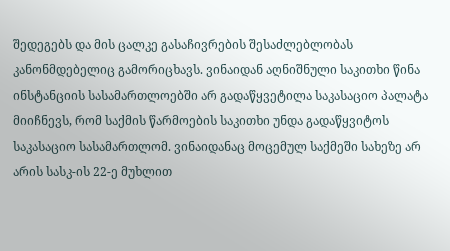შედეგებს და მის ცალკე გასაჩივრების შესაძლებლობას კანონმდებელიც გამორიცხავს. ვინაიდან აღნიშნული საკითხი წინა ინსტანციის სასამართლოებში არ გადაწყვეტილა საკასაციო პალატა მიიჩნევს, რომ საქმის წარმოების საკითხი უნდა გადაწყვიტოს საკასაციო სასამართლომ. ვინაიდანაც მოცემულ საქმეში სახეზე არ არის სასკ-ის 22-ე მუხლით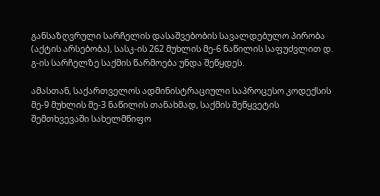განსაზღვრული სარჩელის დასაშვებობის სავალდებულო პირობა (აქტის არსებობა), სასკ-ის 262 მუხლის მე-6 ნაწილის საფუძვლით დ. გ-ის სარჩელზე საქმის წარმოება უნდა შეწყდეს.

ამასთან, საქართველოს ადმინისტრაციული საპროცესო კოდექსის მე-9 მუხლის მე-3 ნაწილის თანახმად, საქმის შეწყვეტის შემთხვევაში სახელმწიფო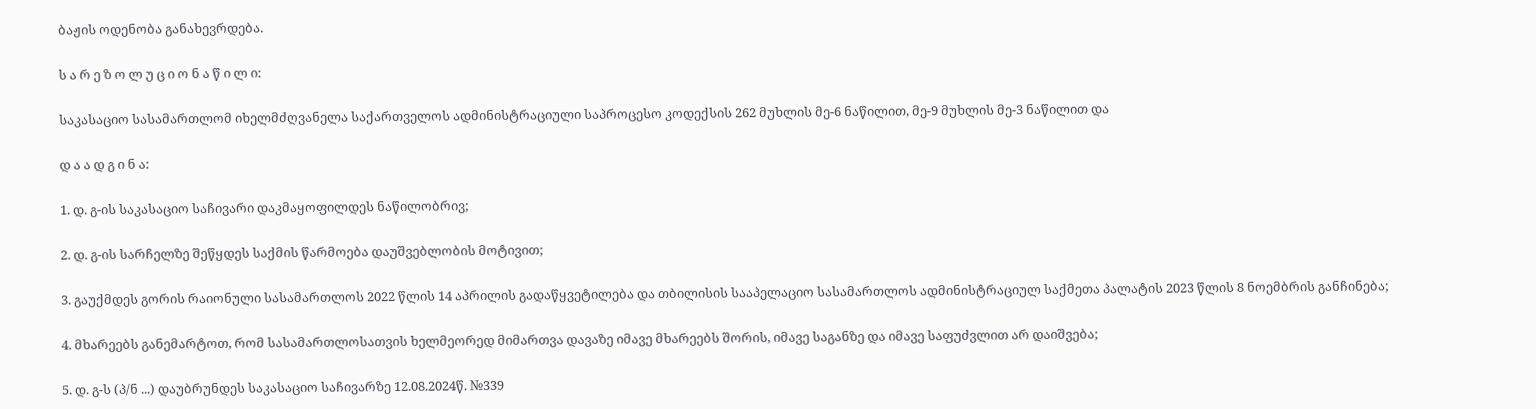ბაჟის ოდენობა განახევრდება.

ს ა რ ე ზ ო ლ უ ც ი ო ნ ა წ ი ლ ი:

საკასაციო სასამართლომ იხელმძღვანელა საქართველოს ადმინისტრაციული საპროცესო კოდექსის 262 მუხლის მე-6 ნაწილით, მე-9 მუხლის მე-3 ნაწილით და

დ ა ა დ გ ი ნ ა:

1. დ. გ-ის საკასაციო საჩივარი დაკმაყოფილდეს ნაწილობრივ;

2. დ. გ-ის სარჩელზე შეწყდეს საქმის წარმოება დაუშვებლობის მოტივით;

3. გაუქმდეს გორის რაიონული სასამართლოს 2022 წლის 14 აპრილის გადაწყვეტილება და თბილისის სააპელაციო სასამართლოს ადმინისტრაციულ საქმეთა პალატის 2023 წლის 8 ნოემბრის განჩინება;

4. მხარეებს განემარტოთ, რომ სასამართლოსათვის ხელმეორედ მიმართვა დავაზე იმავე მხარეებს შორის, იმავე საგანზე და იმავე საფუძვლით არ დაიშვება;

5. დ. გ-ს (პ/ნ ...) დაუბრუნდეს საკასაციო საჩივარზე 12.08.2024წ. №339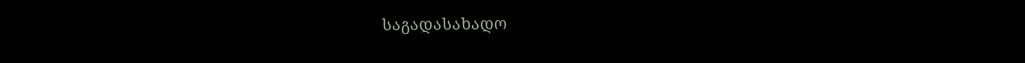საგადასახადო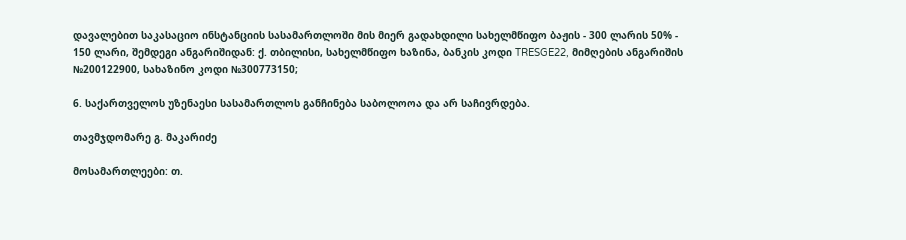დავალებით საკასაციო ინსტანციის სასამართლოში მის მიერ გადახდილი სახელმწიფო ბაჟის - 300 ლარის 50% - 150 ლარი, შემდეგი ანგარიშიდან: ქ. თბილისი, სახელმწიფო ხაზინა, ბანკის კოდი TRESGE22, მიმღების ანგარიშის №200122900, სახაზინო კოდი №300773150;

6. საქართველოს უზენაესი სასამართლოს განჩინება საბოლოოა და არ საჩივრდება.

თავმჯდომარე გ. მაკარიძე

მოსამართლეები: თ.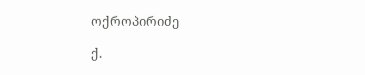ოქროპირიძე

ქ.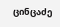ცინცაძე